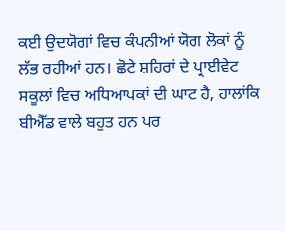ਕਈ ਉਦਯੋਗਾਂ ਵਿਚ ਕੰਪਨੀਆਂ ਯੋਗ ਲੋਕਾਂ ਨੂੰ ਲੱਭ ਰਹੀਆਂ ਹਨ। ਛੋਟੇ ਸ਼ਹਿਰਾਂ ਦੇ ਪ੍ਰਾਈਵੇਟ ਸਕੂਲਾਂ ਵਿਚ ਅਧਿਆਪਕਾਂ ਦੀ ਘਾਟ ਹੈ, ਹਾਲਾਂਕਿ ਬੀਐੱਡ ਵਾਲੇ ਬਹੁਤ ਹਨ ਪਰ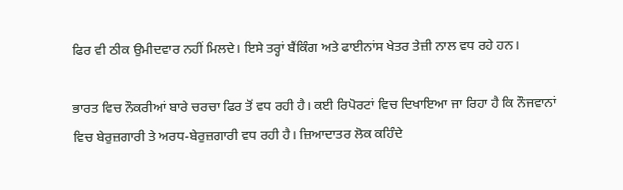ਫਿਰ ਵੀ ਠੀਕ ਉਮੀਦਵਾਰ ਨਹੀਂ ਮਿਲਦੇ। ਇਸੇ ਤਰ੍ਹਾਂ ਬੈਂਕਿੰਗ ਅਤੇ ਫਾਈਨਾਂਸ ਖੇਤਰ ਤੇਜ਼ੀ ਨਾਲ ਵਧ ਰਹੇ ਹਨ।

ਭਾਰਤ ਵਿਚ ਨੌਕਰੀਆਂ ਬਾਰੇ ਚਰਚਾ ਫਿਰ ਤੋਂ ਵਧ ਰਹੀ ਹੈ। ਕਈ ਰਿਪੋਰਟਾਂ ਵਿਚ ਦਿਖਾਇਆ ਜਾ ਰਿਹਾ ਹੈ ਕਿ ਨੌਜਵਾਨਾਂ ਵਿਚ ਬੇਰੁਜ਼ਗਾਰੀ ਤੇ ਅਰਧ-ਬੇਰੁਜ਼ਗਾਰੀ ਵਧ ਰਹੀ ਹੈ। ਜ਼ਿਆਦਾਤਰ ਲੋਕ ਕਹਿੰਦੇ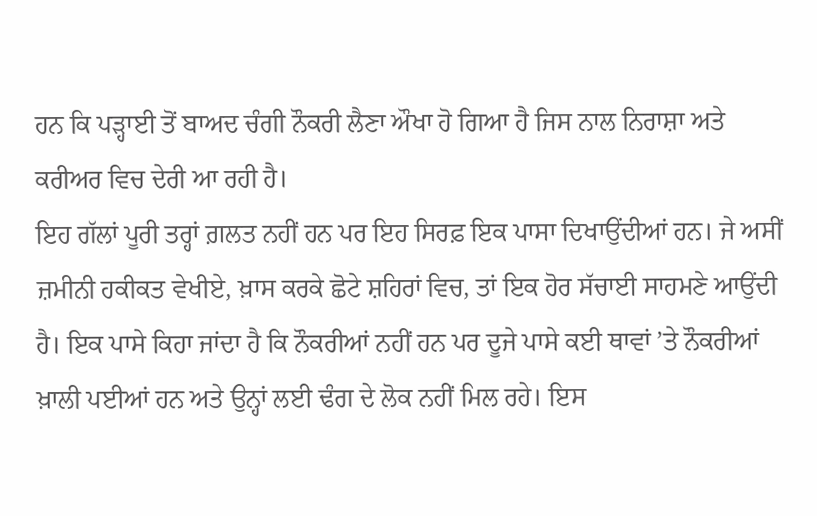ਹਨ ਕਿ ਪੜ੍ਹਾਈ ਤੋਂ ਬਾਅਦ ਚੰਗੀ ਨੌਕਰੀ ਲੈਣਾ ਔਖਾ ਹੋ ਗਿਆ ਹੈ ਜਿਸ ਨਾਲ ਨਿਰਾਸ਼ਾ ਅਤੇ ਕਰੀਅਰ ਵਿਚ ਦੇਰੀ ਆ ਰਹੀ ਹੈ।
ਇਹ ਗੱਲਾਂ ਪੂਰੀ ਤਰ੍ਹਾਂ ਗ਼ਲਤ ਨਹੀਂ ਹਨ ਪਰ ਇਹ ਸਿਰਫ਼ ਇਕ ਪਾਸਾ ਦਿਖਾਉਂਦੀਆਂ ਹਨ। ਜੇ ਅਸੀਂ ਜ਼ਮੀਨੀ ਹਕੀਕਤ ਵੇਖੀਏ, ਖ਼ਾਸ ਕਰਕੇ ਛੋਟੇ ਸ਼ਹਿਰਾਂ ਵਿਚ, ਤਾਂ ਇਕ ਹੋਰ ਸੱਚਾਈ ਸਾਹਮਣੇ ਆਉਂਦੀ ਹੈ। ਇਕ ਪਾਸੇ ਕਿਹਾ ਜਾਂਦਾ ਹੈ ਕਿ ਨੌਕਰੀਆਂ ਨਹੀਂ ਹਨ ਪਰ ਦੂਜੇ ਪਾਸੇ ਕਈ ਥਾਵਾਂ ’ਤੇ ਨੌਕਰੀਆਂ ਖ਼ਾਲੀ ਪਈਆਂ ਹਨ ਅਤੇ ਉਨ੍ਹਾਂ ਲਈ ਢੰਗ ਦੇ ਲੋਕ ਨਹੀਂ ਮਿਲ ਰਹੇ। ਇਸ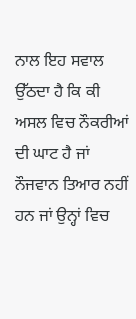ਨਾਲ ਇਹ ਸਵਾਲ ਉੱਠਦਾ ਹੈ ਕਿ ਕੀ ਅਸਲ ਵਿਚ ਨੌਕਰੀਆਂ ਦੀ ਘਾਟ ਹੈ ਜਾਂ ਨੌਜਵਾਨ ਤਿਆਰ ਨਹੀਂ ਹਨ ਜਾਂ ਉਨ੍ਹਾਂ ਵਿਚ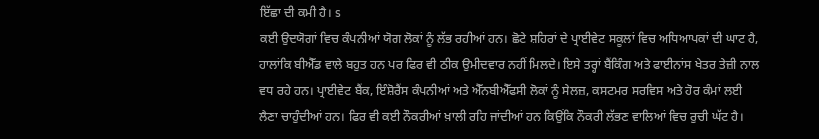ਇੱਛਾ ਦੀ ਕਮੀ ਹੈ। s
ਕਈ ਉਦਯੋਗਾਂ ਵਿਚ ਕੰਪਨੀਆਂ ਯੋਗ ਲੋਕਾਂ ਨੂੰ ਲੱਭ ਰਹੀਆਂ ਹਨ। ਛੋਟੇ ਸ਼ਹਿਰਾਂ ਦੇ ਪ੍ਰਾਈਵੇਟ ਸਕੂਲਾਂ ਵਿਚ ਅਧਿਆਪਕਾਂ ਦੀ ਘਾਟ ਹੈ, ਹਾਲਾਂਕਿ ਬੀਐੱਡ ਵਾਲੇ ਬਹੁਤ ਹਨ ਪਰ ਫਿਰ ਵੀ ਠੀਕ ਉਮੀਦਵਾਰ ਨਹੀਂ ਮਿਲਦੇ। ਇਸੇ ਤਰ੍ਹਾਂ ਬੈਂਕਿੰਗ ਅਤੇ ਫਾਈਨਾਂਸ ਖੇਤਰ ਤੇਜ਼ੀ ਨਾਲ ਵਧ ਰਹੇ ਹਨ। ਪ੍ਰਾਈਵੇਟ ਬੈਂਕ, ਇੰਸ਼ੋਰੈਂਸ ਕੰਪਨੀਆਂ ਅਤੇ ਐੱਨਬੀਐੱਫਸੀ ਲੋਕਾਂ ਨੂੰ ਸੇਲਜ਼, ਕਸਟਮਰ ਸਰਵਿਸ ਅਤੇ ਹੋਰ ਕੰਮਾਂ ਲਈ ਲੈਣਾ ਚਾਹੁੰਦੀਆਂ ਹਨ। ਫਿਰ ਵੀ ਕਈ ਨੌਕਰੀਆਂ ਖ਼ਾਲੀ ਰਹਿ ਜਾਂਦੀਆਂ ਹਨ ਕਿਉਂਕਿ ਨੌਕਰੀ ਲੱਭਣ ਵਾਲਿਆਂ ਵਿਚ ਰੁਚੀ ਘੱਟ ਹੈ।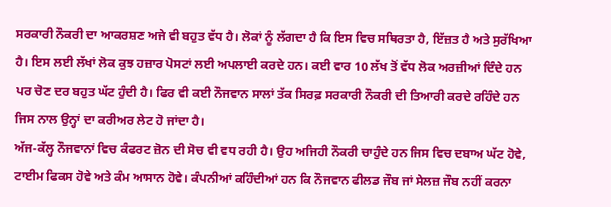ਸਰਕਾਰੀ ਨੌਕਰੀ ਦਾ ਆਕਰਸ਼ਣ ਅਜੇ ਵੀ ਬਹੁਤ ਵੱਧ ਹੈ। ਲੋਕਾਂ ਨੂੰ ਲੱਗਦਾ ਹੈ ਕਿ ਇਸ ਵਿਚ ਸਥਿਰਤਾ ਹੈ, ਇੱਜ਼ਤ ਹੈ ਅਤੇ ਸੁਰੱਖਿਆ ਹੈ। ਇਸ ਲਈ ਲੱਖਾਂ ਲੋਕ ਕੁਝ ਹਜ਼ਾਰ ਪੋਸਟਾਂ ਲਈ ਅਪਲਾਈ ਕਰਦੇ ਹਨ। ਕਈ ਵਾਰ 10 ਲੱਖ ਤੋਂ ਵੱਧ ਲੋਕ ਅਰਜ਼ੀਆਂ ਦਿੰਦੇ ਹਨ ਪਰ ਚੋਣ ਦਰ ਬਹੁਤ ਘੱਟ ਹੁੰਦੀ ਹੈ। ਫਿਰ ਵੀ ਕਈ ਨੌਜਵਾਨ ਸਾਲਾਂ ਤੱਕ ਸਿਰਫ਼ ਸਰਕਾਰੀ ਨੌਕਰੀ ਦੀ ਤਿਆਰੀ ਕਰਦੇ ਰਹਿੰਦੇ ਹਨ ਜਿਸ ਨਾਲ ਉਨ੍ਹਾਂ ਦਾ ਕਰੀਅਰ ਲੇਟ ਹੋ ਜਾਂਦਾ ਹੈ।
ਅੱਜ-ਕੱਲ੍ਹ ਨੌਜਵਾਨਾਂ ਵਿਚ ਕੰਫਰਟ ਜ਼ੋਨ ਦੀ ਸੋਚ ਵੀ ਵਧ ਰਹੀ ਹੈ। ਉਹ ਅਜਿਹੀ ਨੌਕਰੀ ਚਾਹੁੰਦੇ ਹਨ ਜਿਸ ਵਿਚ ਦਬਾਅ ਘੱਟ ਹੋਵੇ, ਟਾਈਮ ਫਿਕਸ ਹੋਵੇ ਅਤੇ ਕੰਮ ਆਸਾਨ ਹੋਵੇ। ਕੰਪਨੀਆਂ ਕਹਿੰਦੀਆਂ ਹਨ ਕਿ ਨੌਜਵਾਨ ਫੀਲਡ ਜੌਬ ਜਾਂ ਸੇਲਜ਼ ਜੌਬ ਨਹੀਂ ਕਰਨਾ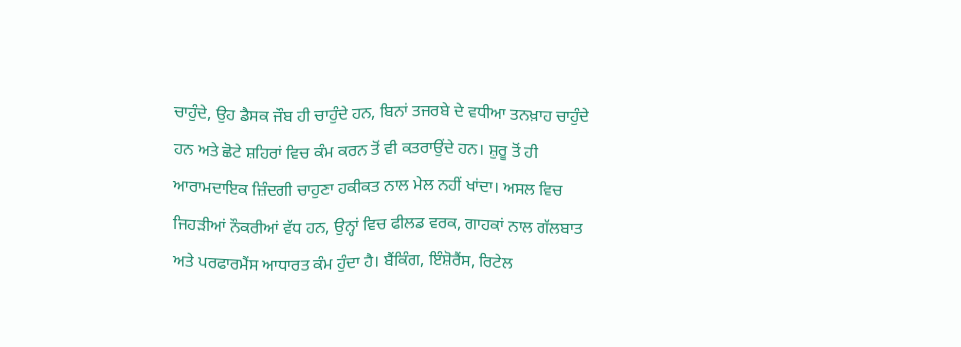ਚਾਹੁੰਦੇ, ਉਹ ਡੈਸਕ ਜੌਬ ਹੀ ਚਾਹੁੰਦੇ ਹਨ, ਬਿਨਾਂ ਤਜਰਬੇ ਦੇ ਵਧੀਆ ਤਨਖ਼ਾਹ ਚਾਹੁੰਦੇ ਹਨ ਅਤੇ ਛੋਟੇ ਸ਼ਹਿਰਾਂ ਵਿਚ ਕੰਮ ਕਰਨ ਤੋਂ ਵੀ ਕਤਰਾਉਂਦੇ ਹਨ। ਸ਼ੁਰੂ ਤੋਂ ਹੀ ਆਰਾਮਦਾਇਕ ਜ਼ਿੰਦਗੀ ਚਾਹੁਣਾ ਹਕੀਕਤ ਨਾਲ ਮੇਲ ਨਹੀਂ ਖਾਂਦਾ। ਅਸਲ ਵਿਚ ਜਿਹੜੀਆਂ ਨੌਕਰੀਆਂ ਵੱਧ ਹਨ, ਉਨ੍ਹਾਂ ਵਿਚ ਫੀਲਡ ਵਰਕ, ਗਾਹਕਾਂ ਨਾਲ ਗੱਲਬਾਤ ਅਤੇ ਪਰਫਾਰਮੈਂਸ ਆਧਾਰਤ ਕੰਮ ਹੁੰਦਾ ਹੈ। ਬੈਂਕਿੰਗ, ਇੰਸ਼ੋਰੈਂਸ, ਰਿਟੇਲ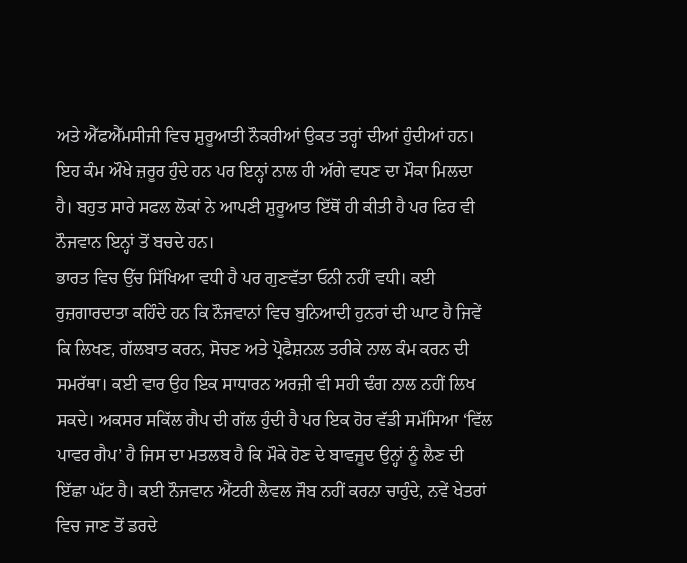ਅਤੇ ਐੱਫਐੱਮਸੀਜੀ ਵਿਚ ਸ਼ੁਰੂਆਤੀ ਨੌਕਰੀਆਂ ਉਕਤ ਤਰ੍ਹਾਂ ਦੀਆਂ ਹੁੰਦੀਆਂ ਹਨ। ਇਹ ਕੰਮ ਔਖੇ ਜ਼ਰੂਰ ਹੁੰਦੇ ਹਨ ਪਰ ਇਨ੍ਹਾਂ ਨਾਲ ਹੀ ਅੱਗੇ ਵਧਣ ਦਾ ਮੌਕਾ ਮਿਲਦਾ ਹੈ। ਬਹੁਤ ਸਾਰੇ ਸਫਲ ਲੋਕਾਂ ਨੇ ਆਪਣੀ ਸ਼ੁਰੂਆਤ ਇੱਥੋਂ ਹੀ ਕੀਤੀ ਹੈ ਪਰ ਫਿਰ ਵੀ ਨੌਜਵਾਨ ਇਨ੍ਹਾਂ ਤੋਂ ਬਚਦੇ ਹਨ।
ਭਾਰਤ ਵਿਚ ਉੱਚ ਸਿੱਖਿਆ ਵਧੀ ਹੈ ਪਰ ਗੁਣਵੱਤਾ ਓਨੀ ਨਹੀਂ ਵਧੀ। ਕਈ ਰੁਜ਼ਗਾਰਦਾਤਾ ਕਹਿੰਦੇ ਹਨ ਕਿ ਨੌਜਵਾਨਾਂ ਵਿਚ ਬੁਨਿਆਦੀ ਹੁਨਰਾਂ ਦੀ ਘਾਟ ਹੈ ਜਿਵੇਂ ਕਿ ਲਿਖਣ, ਗੱਲਬਾਤ ਕਰਨ, ਸੋਚਣ ਅਤੇ ਪ੍ਰੋਫੈਸ਼ਨਲ ਤਰੀਕੇ ਨਾਲ ਕੰਮ ਕਰਨ ਦੀ ਸਮਰੱਥਾ। ਕਈ ਵਾਰ ਉਹ ਇਕ ਸਾਧਾਰਨ ਅਰਜ਼ੀ ਵੀ ਸਹੀ ਢੰਗ ਨਾਲ ਨਹੀਂ ਲਿਖ ਸਕਦੇ। ਅਕਸਰ ਸਕਿੱਲ ਗੈਪ ਦੀ ਗੱਲ ਹੁੰਦੀ ਹੈ ਪਰ ਇਕ ਹੋਰ ਵੱਡੀ ਸਮੱਸਿਆ ‘ਵਿੱਲ ਪਾਵਰ ਗੈਪ’ ਹੈ ਜਿਸ ਦਾ ਮਤਲਬ ਹੈ ਕਿ ਮੌਕੇ ਹੋਣ ਦੇ ਬਾਵਜੂਦ ਉਨ੍ਹਾਂ ਨੂੰ ਲੈਣ ਦੀ ਇੱਛਾ ਘੱਟ ਹੈ। ਕਈ ਨੌਜਵਾਨ ਐਂਟਰੀ ਲੈਵਲ ਜੌਬ ਨਹੀਂ ਕਰਨਾ ਚਾਹੁੰਦੇ, ਨਵੇਂ ਖੇਤਰਾਂ ਵਿਚ ਜਾਣ ਤੋਂ ਡਰਦੇ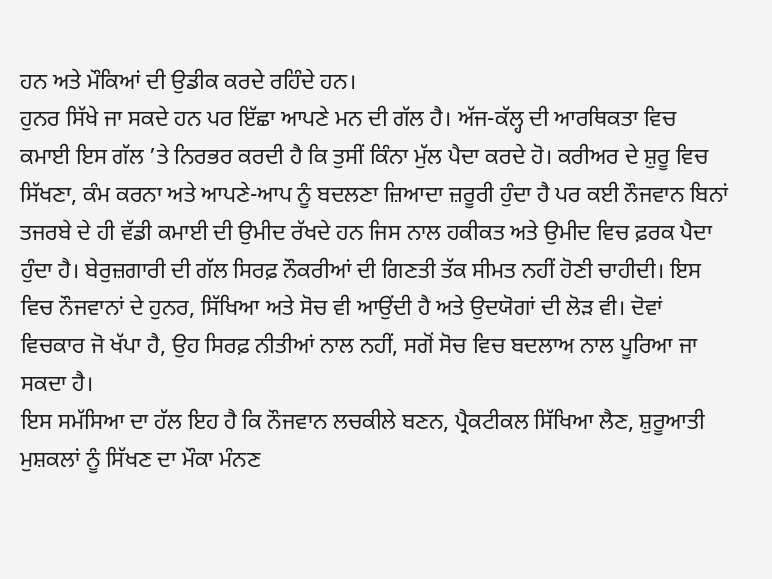ਹਨ ਅਤੇ ਮੌਕਿਆਂ ਦੀ ਉਡੀਕ ਕਰਦੇ ਰਹਿੰਦੇ ਹਨ।
ਹੁਨਰ ਸਿੱਖੇ ਜਾ ਸਕਦੇ ਹਨ ਪਰ ਇੱਛਾ ਆਪਣੇ ਮਨ ਦੀ ਗੱਲ ਹੈ। ਅੱਜ-ਕੱਲ੍ਹ ਦੀ ਆਰਥਿਕਤਾ ਵਿਚ ਕਮਾਈ ਇਸ ਗੱਲ ’ਤੇ ਨਿਰਭਰ ਕਰਦੀ ਹੈ ਕਿ ਤੁਸੀਂ ਕਿੰਨਾ ਮੁੱਲ ਪੈਦਾ ਕਰਦੇ ਹੋ। ਕਰੀਅਰ ਦੇ ਸ਼ੁਰੂ ਵਿਚ ਸਿੱਖਣਾ, ਕੰਮ ਕਰਨਾ ਅਤੇ ਆਪਣੇ-ਆਪ ਨੂੰ ਬਦਲਣਾ ਜ਼ਿਆਦਾ ਜ਼ਰੂਰੀ ਹੁੰਦਾ ਹੈ ਪਰ ਕਈ ਨੌਜਵਾਨ ਬਿਨਾਂ ਤਜਰਬੇ ਦੇ ਹੀ ਵੱਡੀ ਕਮਾਈ ਦੀ ਉਮੀਦ ਰੱਖਦੇ ਹਨ ਜਿਸ ਨਾਲ ਹਕੀਕਤ ਅਤੇ ਉਮੀਦ ਵਿਚ ਫ਼ਰਕ ਪੈਦਾ ਹੁੰਦਾ ਹੈ। ਬੇਰੁਜ਼ਗਾਰੀ ਦੀ ਗੱਲ ਸਿਰਫ਼ ਨੌਕਰੀਆਂ ਦੀ ਗਿਣਤੀ ਤੱਕ ਸੀਮਤ ਨਹੀਂ ਹੋਣੀ ਚਾਹੀਦੀ। ਇਸ ਵਿਚ ਨੌਜਵਾਨਾਂ ਦੇ ਹੁਨਰ, ਸਿੱਖਿਆ ਅਤੇ ਸੋਚ ਵੀ ਆਉਂਦੀ ਹੈ ਅਤੇ ਉਦਯੋਗਾਂ ਦੀ ਲੋੜ ਵੀ। ਦੋਵਾਂ ਵਿਚਕਾਰ ਜੋ ਖੱਪਾ ਹੈ, ਉਹ ਸਿਰਫ਼ ਨੀਤੀਆਂ ਨਾਲ ਨਹੀਂ, ਸਗੋਂ ਸੋਚ ਵਿਚ ਬਦਲਾਅ ਨਾਲ ਪੂਰਿਆ ਜਾ ਸਕਦਾ ਹੈ।
ਇਸ ਸਮੱਸਿਆ ਦਾ ਹੱਲ ਇਹ ਹੈ ਕਿ ਨੌਜਵਾਨ ਲਚਕੀਲੇ ਬਣਨ, ਪ੍ਰੈਕਟੀਕਲ ਸਿੱਖਿਆ ਲੈਣ, ਸ਼ੁਰੂਆਤੀ ਮੁਸ਼ਕਲਾਂ ਨੂੰ ਸਿੱਖਣ ਦਾ ਮੌਕਾ ਮੰਨਣ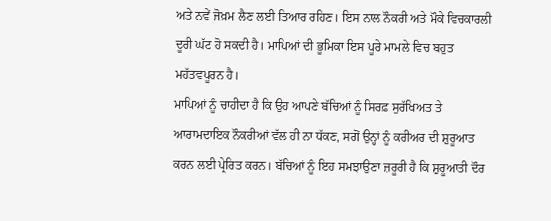ਅਤੇ ਨਵੇਂ ਜੋਖ਼ਮ ਲੈਣ ਲਈ ਤਿਆਰ ਰਹਿਣ। ਇਸ ਨਾਲ ਨੌਕਰੀ ਅਤੇ ਮੌਕੇ ਵਿਚਕਾਰਲੀ ਦੂਰੀ ਘੱਟ ਹੋ ਸਕਦੀ ਹੈ। ਮਾਪਿਆਂ ਦੀ ਭੂਮਿਕਾ ਇਸ ਪੂਰੇ ਮਾਮਲੇ ਵਿਚ ਬਹੁਤ ਮਹੱਤਵਪੂਰਨ ਹੈ।
ਮਾਪਿਆਂ ਨੂੰ ਚਾਹੀਦਾ ਹੈ ਕਿ ਉਹ ਆਪਣੇ ਬੱਚਿਆਂ ਨੂੰ ਸਿਰਫ਼ ਸੁਰੱਖਿਅਤ ਤੇ ਆਰਾਮਦਾਇਕ ਨੌਕਰੀਆਂ ਵੱਲ ਹੀ ਨਾ ਧੱਕਣ, ਸਗੋਂ ਉਨ੍ਹਾਂ ਨੂੰ ਕਰੀਅਰ ਦੀ ਸ਼ੁਰੂਆਤ ਕਰਨ ਲਈ ਪ੍ਰੇਰਿਤ ਕਰਨ। ਬੱਚਿਆਂ ਨੂੰ ਇਹ ਸਮਝਾਉਣਾ ਜ਼ਰੂਰੀ ਹੈ ਕਿ ਸ਼ੁਰੂਆਤੀ ਦੌਰ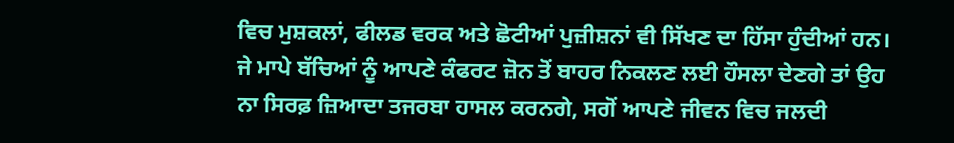ਵਿਚ ਮੁਸ਼ਕਲਾਂ, ਫੀਲਡ ਵਰਕ ਅਤੇ ਛੋਟੀਆਂ ਪੁਜ਼ੀਸ਼ਨਾਂ ਵੀ ਸਿੱਖਣ ਦਾ ਹਿੱਸਾ ਹੁੰਦੀਆਂ ਹਨ। ਜੇ ਮਾਪੇ ਬੱਚਿਆਂ ਨੂੰ ਆਪਣੇ ਕੰਫਰਟ ਜ਼ੋਨ ਤੋਂ ਬਾਹਰ ਨਿਕਲਣ ਲਈ ਹੌਸਲਾ ਦੇਣਗੇ ਤਾਂ ਉਹ ਨਾ ਸਿਰਫ਼ ਜ਼ਿਆਦਾ ਤਜਰਬਾ ਹਾਸਲ ਕਰਨਗੇ, ਸਗੋਂ ਆਪਣੇ ਜੀਵਨ ਵਿਚ ਜਲਦੀ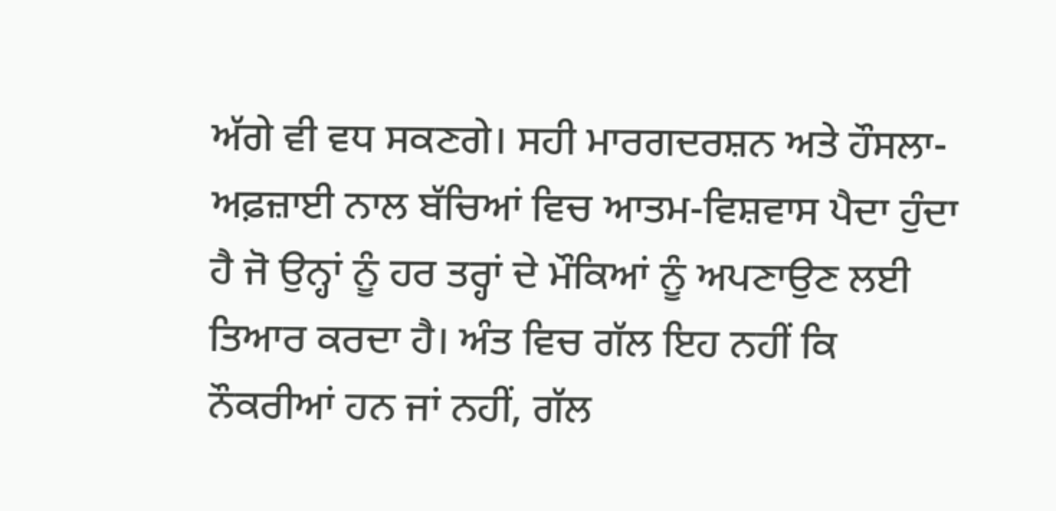ਅੱਗੇ ਵੀ ਵਧ ਸਕਣਗੇ। ਸਹੀ ਮਾਰਗਦਰਸ਼ਨ ਅਤੇ ਹੌਸਲਾ-ਅਫ਼ਜ਼ਾਈ ਨਾਲ ਬੱਚਿਆਂ ਵਿਚ ਆਤਮ-ਵਿਸ਼ਵਾਸ ਪੈਦਾ ਹੁੰਦਾ ਹੈ ਜੋ ਉਨ੍ਹਾਂ ਨੂੰ ਹਰ ਤਰ੍ਹਾਂ ਦੇ ਮੌਕਿਆਂ ਨੂੰ ਅਪਣਾਉਣ ਲਈ ਤਿਆਰ ਕਰਦਾ ਹੈ। ਅੰਤ ਵਿਚ ਗੱਲ ਇਹ ਨਹੀਂ ਕਿ ਨੌਕਰੀਆਂ ਹਨ ਜਾਂ ਨਹੀਂ, ਗੱਲ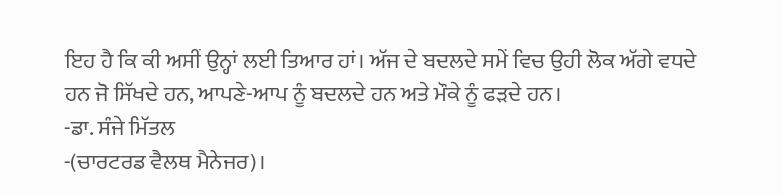ਇਹ ਹੈ ਕਿ ਕੀ ਅਸੀਂ ਉਨ੍ਹਾਂ ਲਈ ਤਿਆਰ ਹਾਂ। ਅੱਜ ਦੇ ਬਦਲਦੇ ਸਮੇਂ ਵਿਚ ਉਹੀ ਲੋਕ ਅੱਗੇ ਵਧਦੇ ਹਨ ਜੋ ਸਿੱਖਦੇ ਹਨ, ਆਪਣੇ-ਆਪ ਨੂੰ ਬਦਲਦੇ ਹਨ ਅਤੇ ਮੌਕੇ ਨੂੰ ਫੜਦੇ ਹਨ।
-ਡਾ. ਸੰਜੇ ਮਿੱਤਲ
-(ਚਾਰਟਰਡ ਵੈਲਥ ਮੈਨੇਜਰ)।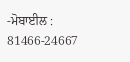-ਮੋਬਾਈਲ : 81466-24667